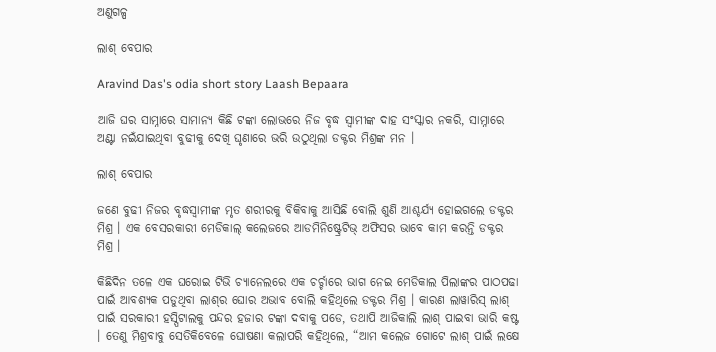ଅଣୁଗଳ୍ପ

ଲାଶ୍ ବେପାର

Aravind Das's odia short story Laash Bepaara

ଆଜି ଘର ସାମ୍ନାରେ ସାମାନ୍ୟ କିଛି ଟଙ୍କା ଲୋଭରେ ନିଜ ବୃଦ୍ଧ ସ୍ୱାମୀଙ୍କ ଦାହ ସଂସ୍କାର ନକରି, ସାମ୍ନାରେ ଅଣ୍ଟା ନଇଁଯାଇଥିବା ବୁଢୀକୁ ଦେଖି ଘୃଣାରେ ଭରି ଉଠୁଥିଲା ଡକ୍ଟର ମିଶ୍ରଙ୍କ ମନ ।

ଲାଶ୍ ବେପାର

ଜଣେ ବୁଢୀ ନିଜର ବୃଦ୍ଧସ୍ୱାମୀଙ୍କ ମୃତ ଶରୀରକୁ ବିକିବାକୁ ଆସିଛି ବୋଲି ଶୁଣି ଆଶ୍ଚର୍ଯ୍ୟ ହୋଇଗଲେ ଡକ୍ଟର ମିଶ୍ର । ଏକ ବେସରକାରୀ ମେଡିକାଲ୍ କଲେଜରେ ଆଡମିନିଷ୍ଟ୍ରେଟିଭ୍ ଅଫିସର ଭାବେ କାମ କରନ୍ତି ଡକ୍ଟର ମିଶ୍ର ।

କିଛିଦିନ ତଳେ ଏକ ଘରୋଇ ଟିଭି ଚ୍ୟାନେଲରେ ଏକ ଚର୍ଚ୍ଚାରେ ଭାଗ ନେଇ ମେଡିକାଲ ପିଲାଙ୍କର ପାଠପଢା ପାଇଁ ଆବଶ୍ୟକ ପଡୁଥିବା ଲାଶ୍‌ର ଘୋର ଅଭାବ ବୋଲି କହିଥିଲେ ଡକ୍ଟର ମିଶ୍ର । କାରଣ ଲାୱାରିସ୍ ଲାଶ୍ ପାଇଁ ସରକାରୀ ହସ୍ପିଟାଲକୁ ପନ୍ଦର ହଜାର ଟଙ୍କା ଦବାକୁ ପଡେ, ତଥାପି ଆଜିକାଲି ଲାଶ୍ ପାଇବା ଭାରି କଷ୍ଟ । ତେଣୁ ମିଶ୍ରବାବୁ ସେତିକିବେଳେ ଘୋଷଣା କଲାପରି କହିଥିଲେ, “ଆମ କଲେଜ ଗୋଟେ ଲାଶ୍ ପାଇଁ ଲକ୍ଷେ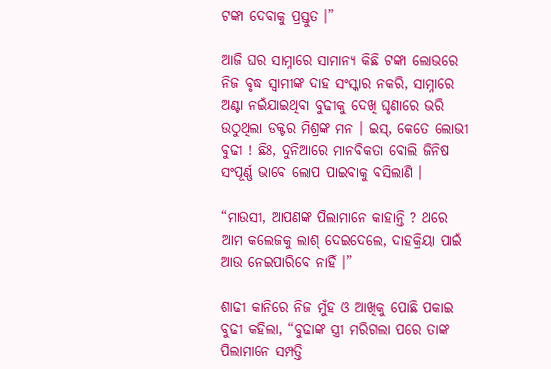ଟଙ୍କା ଦେବାକୁ ପ୍ରସ୍ତୁତ ।”

ଆଜି ଘର ସାମ୍ନାରେ ସାମାନ୍ୟ କିଛି ଟଙ୍କା ଲୋଭରେ ନିଜ ବୃଦ୍ଧ ସ୍ୱାମୀଙ୍କ ଦାହ ସଂସ୍କାର ନକରି, ସାମ୍ନାରେ ଅଣ୍ଟା ନଇଁଯାଇଥିବା ବୁଢୀକୁ ଦେଖି ଘୃଣାରେ ଭରି ଉଠୁଥିଲା ଡକ୍ଟର ମିଶ୍ରଙ୍କ ମନ । ଇସ୍, କେତେ ଲୋଭୀ ବୁଢୀ ! ଛିଃ, ଦୁନିଆରେ ମାନବିକତା ବୋଲି ଜିନିଷ ସଂପୂର୍ଣ୍ଣ ଭାବେ ଲୋପ ପାଇବାକୁ ବସିଲାଣି ।

“ମାଉସୀ, ଆପଣଙ୍କ ପିଲାମାନେ କାହାନ୍ତି ? ଥରେ ଆମ କଲେଜକୁ ଲାଶ୍ ଦେଇଦେଲେ, ଦାହକ୍ରିୟା ପାଇଁ ଆଉ ନେଇପାରିବେ ନାହିଁ ।”

ଶାଢୀ କାନିରେ ନିଜ ମୁଁହ ଓ ଆଖିକୁ ପୋଛି ପକାଇ ବୁଢୀ କହିଲା, “ବୁଢାଙ୍କ ସ୍ତ୍ରୀ ମରିଗଲା ପରେ ତାଙ୍କ ପିଲାମାନେ ସମ୍ପତ୍ତି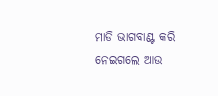ମାଡି ଭାଗବାଣ୍ଟ କରି ନେଇଗଲେ ଆଉ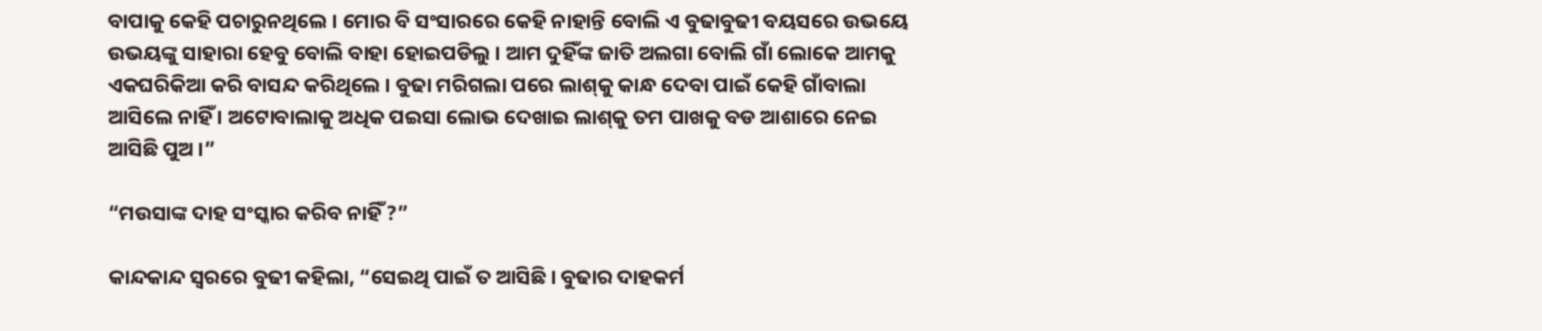ବାପାକୁ କେହି ପଚାରୁନଥିଲେ । ମୋର ବି ସଂସାରରେ କେହି ନାହାନ୍ତି ବୋଲି ଏ ବୁଢାବୁଢୀ ବୟସରେ ଉଭୟେ ଉଭୟଙ୍କୁ ସାହାରା ହେବୁ ବୋଲି ବାହା ହୋଇପଡିଲୁ । ଆମ ଦୁହିଁଙ୍କ ଜାତି ଅଲଗା ବୋଲି ଗାଁ ଲୋକେ ଆମକୁ ଏକଘରିକିଆ କରି ବାସନ୍ଦ କରିଥିଲେ । ବୁଢା ମରିଗଲା ପରେ ଲାଶ୍‌କୁ କାନ୍ଧ ଦେବା ପାଇଁ କେହି ଗାଁବାଲା ଆସିଲେ ନାହିଁ । ଅଟୋବାଲାକୁ ଅଧିକ ପଇସା ଲୋଭ ଦେଖାଇ ଲାଶ୍‌କୁ ତମ ପାଖକୁ ବଡ ଆଶାରେ ନେଇ ଆସିଛି ପୁଅ ।”

“ମଉସାଙ୍କ ଦାହ ସଂସ୍କାର କରିବ ନାହିଁ ?”

କାନ୍ଦକାନ୍ଦ ସ୍ୱରରେ ବୁଢୀ କହିଲା, “ସେଇଥି ପାଇଁ ତ ଆସିଛି । ବୁଢାର ଦାହକର୍ମ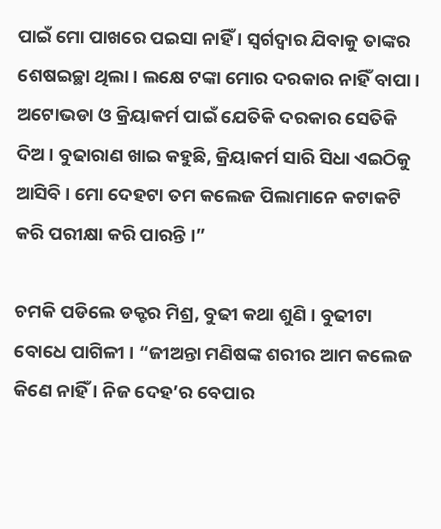ପାଇଁ ମୋ ପାଖରେ ପଇସା ନାହିଁ । ସ୍ୱର୍ଗଦ୍ୱାର ଯିବାକୁ ତାଙ୍କର ଶେଷଇଚ୍ଛା ଥିଲା । ଲକ୍ଷେ ଟଙ୍କା ମୋର ଦରକାର ନାହିଁ ବାପା । ଅଟୋଭଡା ଓ କ୍ରିୟାକର୍ମ ପାଇଁ ଯେତିକି ଦରକାର ସେତିକି ଦିଅ । ବୁଢାରାଣ ଖାଇ କହୁଛି, କ୍ରିୟାକର୍ମ ସାରି ସିଧା ଏଇଠିକୁ ଆସିବି । ମୋ ଦେହଟା ତମ କଲେଜ ପିଲାମାନେ କଟାକଟି କରି ପରୀକ୍ଷା କରି ପାରନ୍ତି ।”

ଚମକି ପଡିଲେ ଡକ୍ଟର ମିଶ୍ର, ବୁଢୀ କଥା ଶୁଣି । ବୁଢୀଟା ବୋଧେ ପାଗିଳୀ । “ଜୀଅନ୍ତା ମଣିଷଙ୍କ ଶରୀର ଆମ କଲେଜ କିଣେ ନାହିଁ । ନିଜ ଦେହ’ର ବେପାର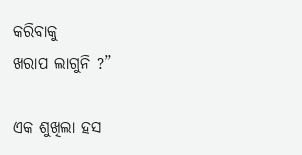କରିବାକୁ
ଖରାପ ଲାଗୁନି ?”

ଏକ ଶୁଖିଲା ହସ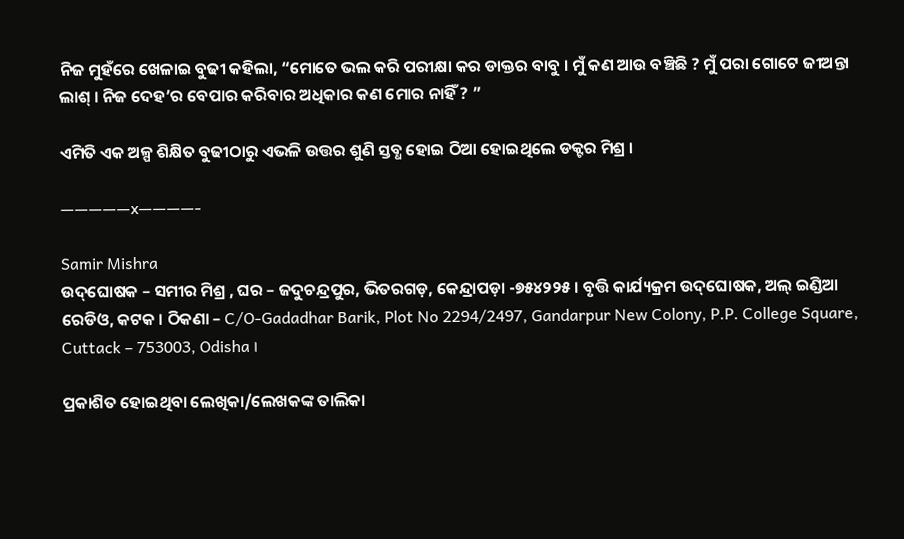ନିଜ ମୁହଁରେ ଖେଳାଇ ବୁଢୀ କହିଲା, “ମୋତେ ଭଲ କରି ପରୀକ୍ଷା କର ଡାକ୍ତର ବାବୁ । ମୁଁ କଣ ଆଉ ବଞ୍ଚିଛି ? ମୁଁ ପରା ଗୋଟେ ଜୀଅନ୍ତା ଲାଶ୍ । ନିଜ ଦେହ’ର ବେପାର କରିବାର ଅଧିକାର କଣ ମୋର ନାହିଁ ? ”

ଏମିତି ଏକ ଅଳ୍ପ ଶିକ୍ଷିତ ବୁଢୀଠାରୁ ଏଭଳି ଉତ୍ତର ଶୁଣି ସ୍ତବ୍ଧ ହୋଇ ଠିଆ ହୋଇଥିଲେ ଡକ୍ଟର ମିଶ୍ର ।

—————x————-

Samir Mishra
ଉଦ୍‌ଘୋଷକ – ସମୀର ମିଶ୍ର , ଘର – ଜଦୁଚନ୍ଦ୍ରପୁର, ଭିତରଗଡ଼, କେନ୍ଦ୍ରାପଡ଼ା -୭୫୪୨୨୫ । ବୃତ୍ତି କାର୍ଯ୍ୟକ୍ରମ ଉଦ୍‌ଘୋଷକ, ଅଲ୍‌ ଇଣ୍ଡିଆ ରେଡିଓ, କଟକ । ଠିକଣା – C/O-Gadadhar Barik, Plot No 2294/2497, Gandarpur New Colony, P.P. College Square, Cuttack – 753003, Odisha ।

ପ୍ରକାଶିତ ହୋଇଥିବା ଲେଖିକା/ଲେଖକଙ୍କ ତାଲିକା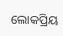ଲୋକପ୍ରିୟ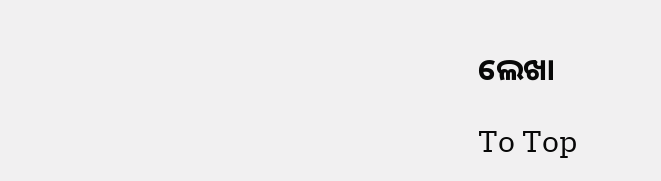ଲେଖା

To Top